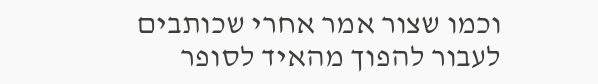וכמו שצור אמר אחרי שכותבים לעבור להפוך מהאיד לסופר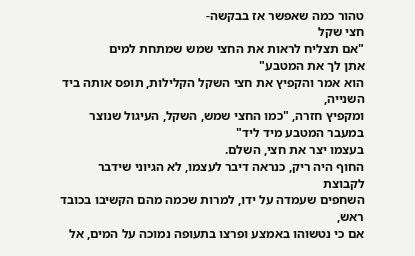טהור כמה שאפשר אז בבקשה-
חצי שקל
"אם תצליח לראות את החצי שמש שמתחת למים
אתן לך את המטבע"
הוא אמר והקפיץ את חצי השקל הקלילות, תופס אותה ביד השנייה,
ומקפיץ חזרה, "כמו החצי שמש, השקל, העיגול שנוצר במעבר המטבע מיד ליד"
בעצמו יצר את חצי, השלם.
החוף היה ריק, כנראה דיבר לעצמו, לא הגיוני שידבר לקבוצת
השחפים שעמדה על ידו, למרות שכמה מהם הקשיבו בכובד ראש,
אם כי נטשוהו באמצע ופרצו בתעופה נמוכה על המים, אל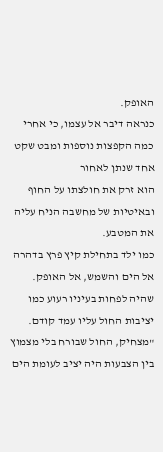האופק.
כנראה דיבר אל עצמו, כי אחרי כמה הקפצות נוספות ומבט שקט אחד שנתן לאחור
הוא זרק את חולצתו על החוף ובאיטיות של מחשבה הניח עליה את המטבע.
כמו ילד בתחילת קיץ פרץ בדהרה אל הים והשמש, אל האופק.
שהיה לפחות בעיניו רעוע כמו יציבות החול עליו עמד קודם.
"מצחיק, החול שבורח בלי מצמוץ בין הצבעות היה יציב לעומת הים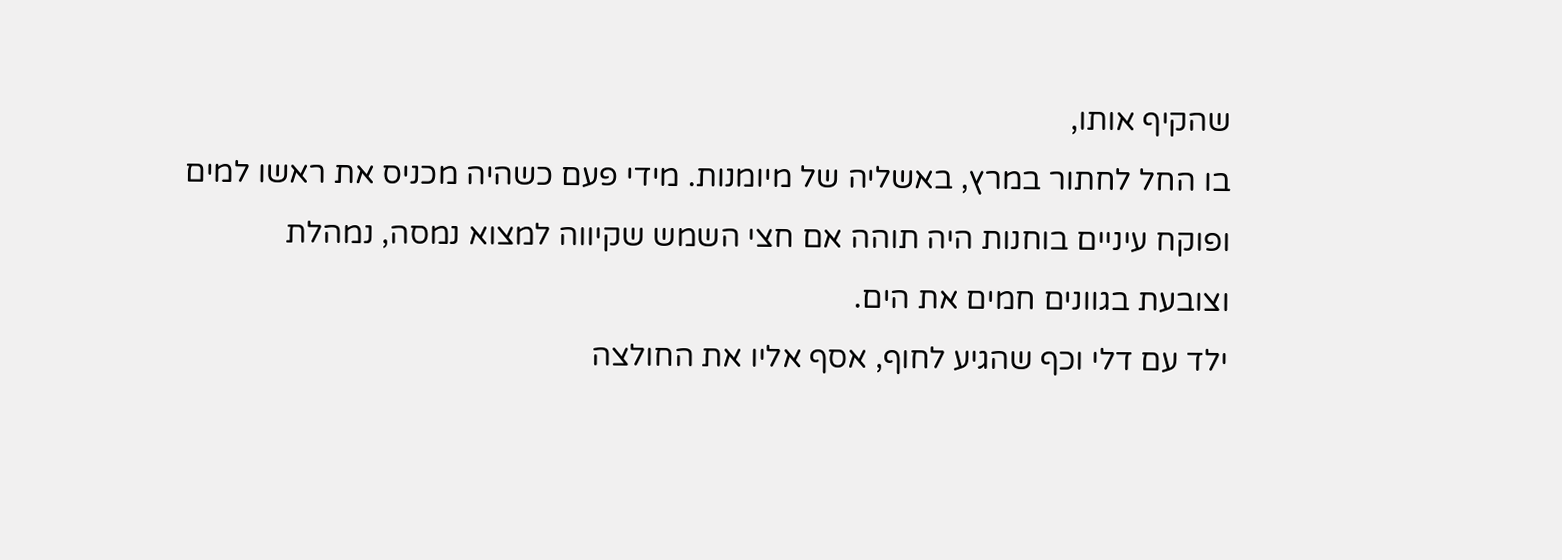שהקיף אותו,
בו החל לחתור במרץ, באשליה של מיומנות. מידי פעם כשהיה מכניס את ראשו למים
ופוקח עיניים בוחנות היה תוהה אם חצי השמש שקיווה למצוא נמסה, נמהלת
וצובעת בגוונים חמים את הים.
ילד עם דלי וכף שהגיע לחוף, אסף אליו את החולצה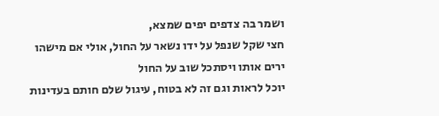ושמר בה צדפים יפים שמצא,
חצי שקל שנפל על ידו נשאר על החול, אולי אם מישהו ירים אותו ויסתכל שוב על החול
יוכל לראות וגם זה לא בטוח, עיגול שלם חותם בעדינות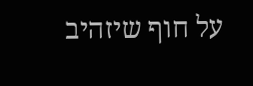על חוף שיזהיב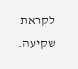לקראת שקיעה.